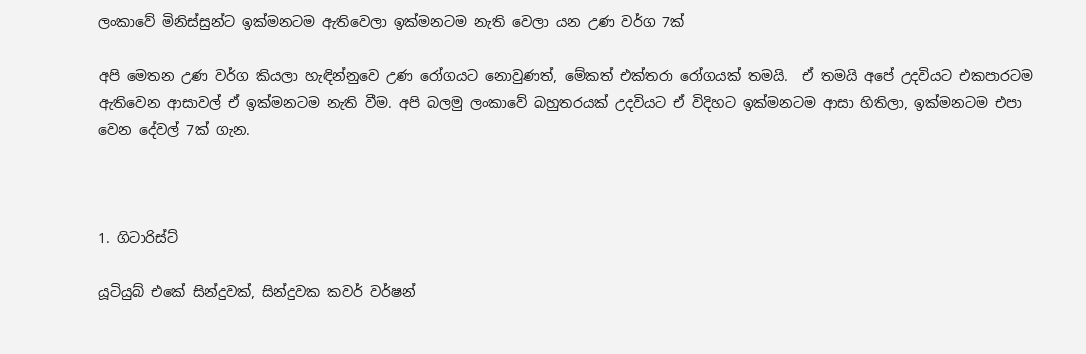ලංකාවේ මිනිස්සුන්ට ඉක්මනටම ඇතිවෙලා ඉක්මනටම නැති වෙලා යන උණ වර්ග 7ක්

අපි මෙතන උණ වර්ග කියලා හැඳින්නුවෙ උණ රෝගයට නොවුණත්, මේකත් එක්තරා රෝගයක් තමයි.  ඒ තමයි අපේ උදවියට එකපාරටම ඇතිවෙන ආසාවල් ඒ ඉක්මනටම නැති වීම. අපි බලමු ලංකාවේ බහුතරයක් උදවියට ඒ විදිහට ඉක්මනටම ආසා හිතිලා, ඉක්මනටම එපා වෙන දේවල් 7ක් ගැන.



1. ගිටාරිස්ට්

යූටියුබ් එකේ සින්දුවක්, සින්දුවක කවර් වර්ෂන්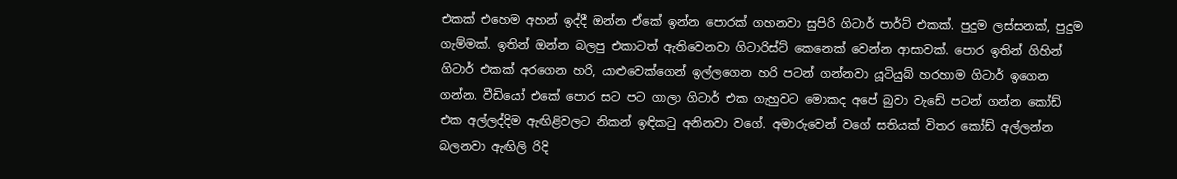එකක් එහෙම අහන් ඉද්දී ඔන්න ඒකේ ඉන්න පොරක් ගහනවා සුපිරි ගිටාර් පාර්ට් එකක්. පුදුම ලස්සනක්, පුදුම ගැම්මක්. ඉතින් ඔන්න බලපු එකාටත් ඇතිවෙනවා ගිටාරිස්ට් කෙනෙක් වෙන්න ආසාවක්. පොර ඉතින් ගිහින් ගිටාර් එකක් අරගෙන හරි, යාළුවෙක්ගෙන් ඉල්ලගෙන හරි පටන් ගන්නවා යූටියුබ් හරහාම ගිටාර් ඉගෙන ගන්න. වීඩියෝ එකේ පොර සට පට ගාලා ගිටාර් එක ගැහුවට මොකද අපේ බුවා වැඩේ පටන් ගන්න කෝඩ් එක අල්ලද්දිම ඇඟිළිවලට නිකන් ඉඳිකටු අනිනවා වගේ. අමාරුවෙන් වගේ සතියක් විතර කෝඩ් අල්ලන්න බලනවා ඇඟිලි රිදි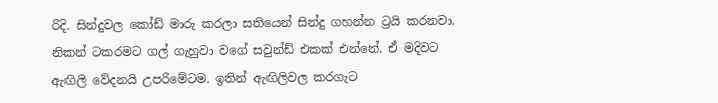රිදි. සින්දුවල කෝඩ් මාරු කරලා සතියෙන් සින්දු ගහන්න ට්‍රයි කරනවා. නිකන් ටකරමට ගල් ගැහුවා වගේ සවුන්ඩ් එකක් එන්නේ. ඒ මදිවට ඇඟිලි වේදනයි උපරිමේටම. ඉතින් ඇඟිලිවල කරගැට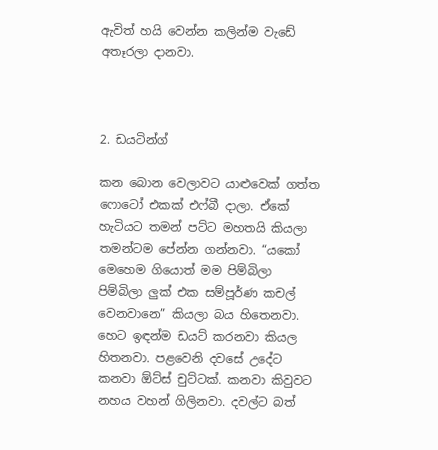ඇවිත් හයි වෙන්න කලින්ම වැඩේ අතෑරලා දානවා.



2. ඩයටින්ග්

කන බොන වෙලාවට යාළුවෙක් ගත්ත ෆොටෝ එකක් එෆ්බී දාලා. ඒකේ හැටියට තමන් පට්ට මහතයි කියලා තමන්ටම පේන්න ගන්නවා. “යකෝ මෙහෙම ගියොත් මම පිම්බිලා පිම්බිලා ලුක් එක සම්පූර්ණ කචල් වෙනවානෙ” කියලා බය හිතෙනවා. හෙට ඉඳන්ම ඩයට් කරනවා කියල හිතනවා. පළවෙනි දවසේ උදේට කනවා ඕට්ස් චුට්ටක්. කනවා කිවුවට නහය වහන් ගිලිනවා. දවල්ට බත්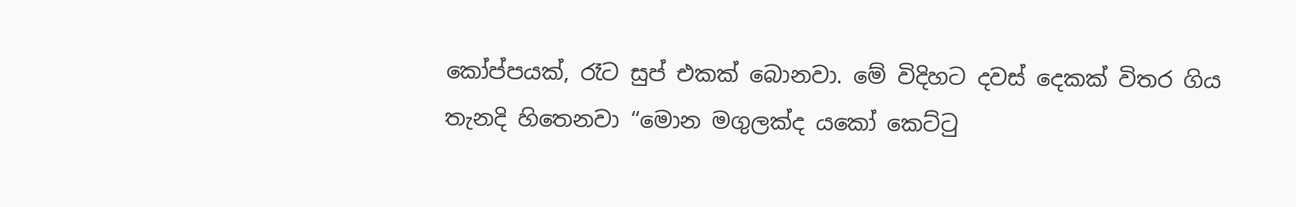කෝප්පයක්, රෑට සුප් එකක් බොනවා. මේ විදිහට දවස් දෙකක් විතර ගිය තැනදි හිතෙනවා “මොන මගුලක්ද යකෝ කෙට්ටු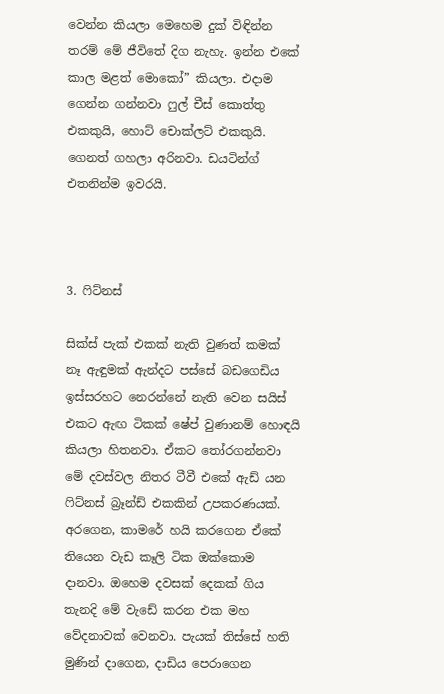වෙන්න කියලා මෙහෙම දුක් විඳින්න තරම් මේ ජීවිතේ දිග නැහැ. ඉන්න එකේ කාල මළත් මොකෝ” කියලා. එදාම ගෙන්න ගන්නවා ෆුල් චීස් කොත්තු එකකුයි, හොට් චොක්ලට් එකකුයි. ගෙනත් ගහලා අරිනවා. ඩයටින්ග් එතනින්ම ඉවරයි.



3. ෆිට්නස්

සික්ස් පැක් එකක් නැති වුණත් කමක් නෑ ඇඳුමක් ඇන්දට පස්සේ බඩගෙඩිය ඉස්සරහට නෙරන්නේ නැති වෙන සයිස් එකට ඇඟ ටිකක් ෂේප් වුණානම් හොඳයි කියලා හිතනවා. ඒකට තෝරගන්නවා මේ දවස්වල නිතර ටීවී එකේ ඇඩ් යන ෆිට්නස් බ්‍රෑන්ඩ් එකකින් උපකරණයක්. අරගෙන, කාමරේ හයි කරගෙන ඒකේ තියෙන වැඩ කෑලි ටික ඔක්කොම දානවා. ඔහෙම දවසක් දෙකක් ගිය තැනදි මේ වැඩේ කරන එක මහ වේදනාවක් වෙනවා. පැයක් තිස්සේ හති මුණින් දාගෙන, දාඩිය පෙරාගෙන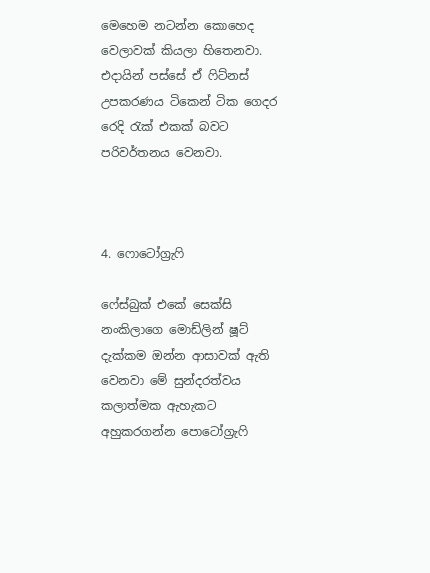මෙහෙම නටන්න කොහෙද වෙලාවක් කියලා හිතෙනවා. එදායින් පස්සේ ඒ ෆිට්නස් උපකරණය ටිකෙන් ටික ගෙදර රෙදි රැක් එකක් බවට පරිවර්තනය වෙනවා.



4. ෆොටෝග්‍රැෆි

ෆේස්බුක් එකේ සෙක්සි නංකිලාගෙ මොඩ්ලින් ෂූට් දැක්කම ඔන්න ආසාවක් ඇති වෙනවා මේ සුන්දරත්වය කලාත්මක ඇහැකට අහුකරගන්න පොටෝග්‍රැෆි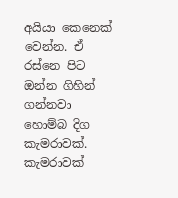අයියා කෙනෙක් වෙන්න. ඒ රස්නෙ පිට ඔන්න ගිහින් ගන්නවා හොම්බ දිග කැමරාවක්. කැමරාවක්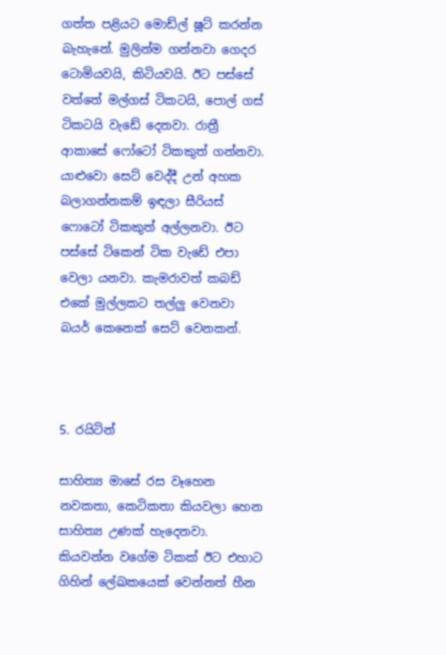ගත්ත පළියට මොඩ්ල් ෂූට් කරන්න බැහැනේ. මුලින්ම ගන්නවා ගෙදර ටොමියවයි, කිටියවයි. ඊට පස්සේ වත්තේ මල්ගස් ටිකටයි, පොල් ගස් ටිකටයි වැඩේ දෙනවා. රාත්‍රී ආකාසේ ෆෝටෝ ටිකකුත් ගන්නවා. යාළුවො සෙට් වෙද්දී උන් අහක බලාගන්නකම් ඉඳලා සීරියස් ෆොටෝ ටිකකුත් අල්ලනවා. ඊට පස්සේ ටිකෙන් ටික වැඩේ එපා වෙලා යනවා. කැමරාවත් කබඩ් එකේ මුල්ලකට තල්ලු වෙනවා බයර් කෙනෙක් සෙට් වෙනකන්.



5. රයිටින්

සාහිත්‍ය මාසේ රස වෑහෙන නවකතා, කෙටිකතා කියවලා හෙන සාහිත්‍ය උණක් හැදෙනවා. කියවන්න වගේම ටිකක් ඊට එහාට ගිහින් ලේඛකයෙක් වෙන්නත් හීන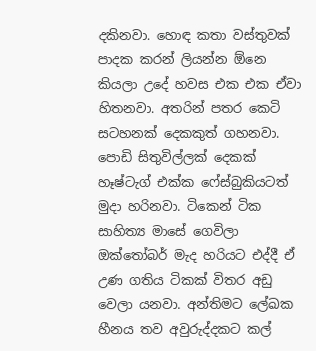දකිනවා. හොඳ කතා වස්තුවක් පාදක කරන් ලියන්න ඕනෙ කියලා උදේ හවස එක එක ඒවා හිතනවා. අතරින් පතර කෙටි සටහනක් දෙකකුත් ගහනවා. පොඩි සිතුවිල්ලක් දෙකක් හෑෂ්ටැග් එක්ක ෆේස්බුකියටත් මුදා හරිනවා. ටිකෙන් ටික සාහිත්‍ය මාසේ ගෙවිලා ඔක්තෝබර් මැද හරියට එද්දී ඒ උණ ගතිය ටිකක් විතර අඩු වෙලා යනවා. අන්තිමට ලේඛක හීනය තව අවුරුද්දකට කල්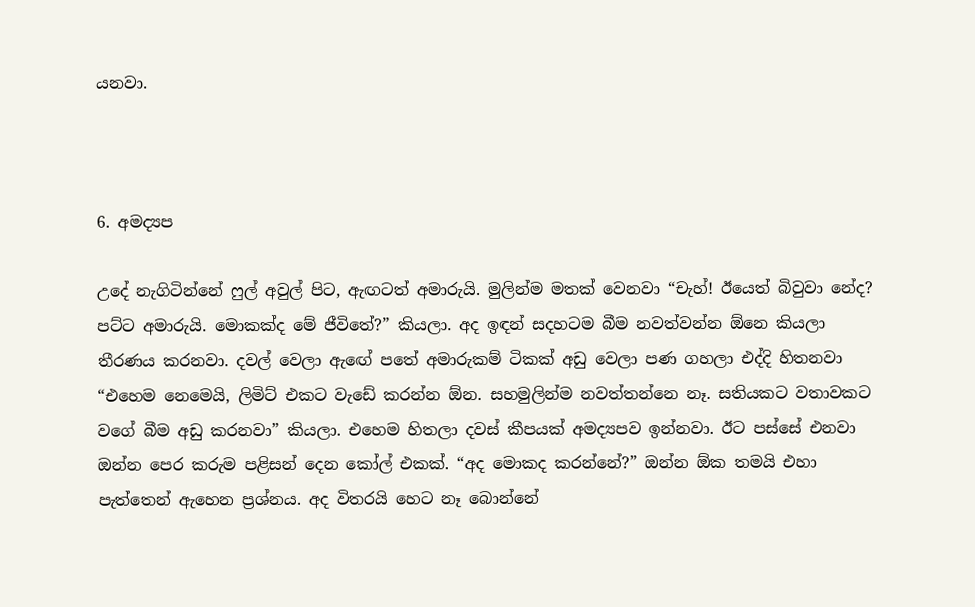යනවා.



6. අමද්‍යප

උදේ නැගිටින්නේ ෆුල් අවුල් පිට, ඇඟටත් අමාරුයි. මුලින්ම මතක් වෙනවා “චැහ්! ඊයෙත් බිවුවා නේද? පට්ට අමාරුයි. මොකක්ද මේ ජීවිතේ?” කියලා. අද ඉඳන් සදහටම බීම නවත්වන්න ඕනෙ කියලා තීරණය කරනවා. දවල් වෙලා ඇඟේ පතේ අමාරුකම් ටිකක් අඩු වෙලා පණ ගහලා එද්දි හිතනවා “එහෙම නෙමෙයි, ලිමිට් එකට වැඩේ කරන්න ඕන. සහමුලින්ම නවත්තන්නෙ නෑ. සතියකට වතාවකට වගේ බීම අඩු කරනවා” කියලා. එහෙම හිතලා දවස් කීපයක් අමද්‍යපව ඉන්නවා. ඊට පස්සේ එනවා ඔන්න පෙර කරුම පළිසන් දෙන කෝල් එකක්. “අද මොකද කරන්නේ?” ඔන්න ඕක තමයි එහා පැත්තෙන් ඇහෙන ප්‍රශ්නය. අද විතරයි හෙට නෑ බොන්නේ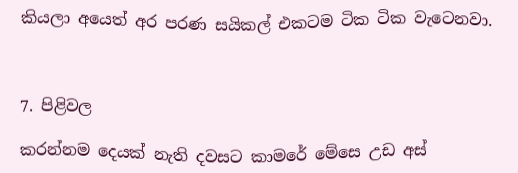කියලා අයෙත් අර පරණ සයිකල් එකටම ටික ටික වැටෙනවා.



7. පිළිවල

කරන්නම දෙයක් නැති දවසට කාමරේ මේසෙ උඩ අස්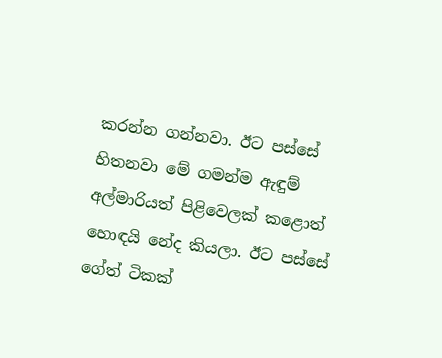කරන්න ගන්නවා. ඊට පස්සේ හිතනවා මේ ගමන්ම ඇඳුම් අල්මාරියත් පිළිවෙලක් කළොත් හොඳයි නේද කියලා. ඊට පස්සේ ගේත් ටිකක්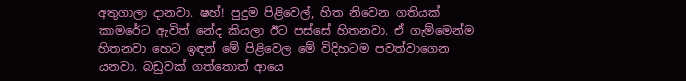අතුගාලා දානවා. ෂහ්! පුදුම පිළිවෙල්, හිත නිවෙන ගතියක් කාමරේට ඇවිත් නේද කියලා ඊට පස්සේ හිතනවා. ඒ ගැම්මෙන්ම හිතනවා හෙට ඉඳන් මේ පිළිවෙල මේ විදිහටම පවත්වාගෙන යනවා. බඩුවක් ගත්තොත් ආයෙ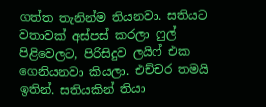ගත්ත තැනින්ම තියනවා. සතියට වතාවක් අස්පස් කරලා ෆුල් පිළිවෙලට, පිරිසිදුව ලයිෆ් එක ගෙනියනවා කියලා. එච්චර තමයි ඉතින්. සතියකින් තියා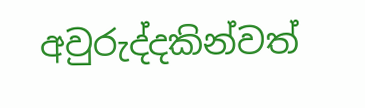අවුරුද්දකින්වත්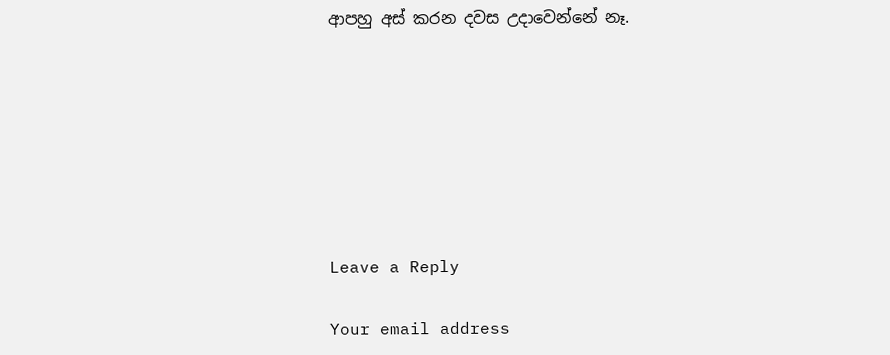ආපහු අස් කරන දවස උදාවෙන්නේ නෑ.







Leave a Reply

Your email address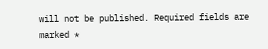will not be published. Required fields are marked *